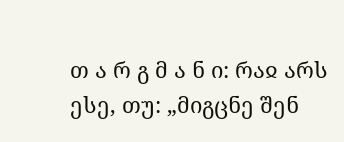თ ა რ გ მ ა ნ ი: რაჲ არს ესე, თუ: „მიგცნე შენ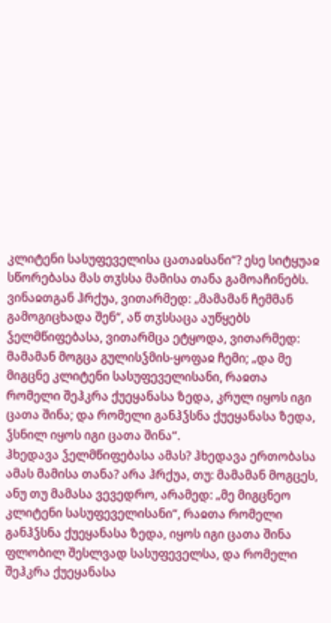კლიტენი სასუფეველისა ცათაჲსანი“? ესე სიტყუაჲ სწორებასა მას თჳსსა მამისა თანა გამოაჩინებს. ვინაჲთგან ჰრქუა, ვითარმედ: „მამამან ჩემმან გამოგიცხადა შენ“, აწ თჳსსაცა აუწყებს ჴელმწიფებასა, ვითარმცა ეტყოდა, ვითარმედ: მამამან მოგცა გულისჴმის-ყოფაჲ ჩემი; „და მე მიგცნე კლიტენი სასუფეველისანი, რაჲთა რომელი შეჰკრა ქუეყანასა ზედა, კრულ იყოს იგი ცათა შინა; და რომელი განჰჴსნა ქუეყანასა ზედა, ჴსნილ იყოს იგი ცათა შინა“.
ჰხედავა ჴელმწიფებასა ამას? ჰხედავა ერთობასა ამას მამისა თანა? არა ჰრქუა, თუ: მამამან მოგცეს, ანუ თუ მამასა ვევედრო, არამედ: „მე მიგცნეო კლიტენი სასუფეველისანი“, რაჲთა რომელი განჰჴსნა ქუეყანასა ზედა, იყოს იგი ცათა შინა ფლობილ შესლვად სასუფეველსა, და რომელი შეჰკრა ქუეყანასა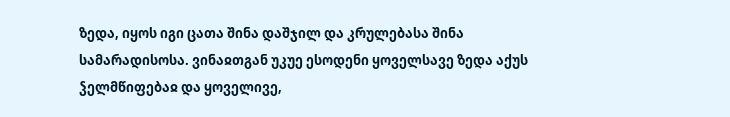ზედა, იყოს იგი ცათა შინა დაშჯილ და კრულებასა შინა სამარადისოსა. ვინაჲთგან უკუე ესოდენი ყოველსავე ზედა აქუს ჴელმწიფებაჲ და ყოველივე,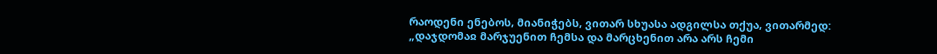რაოდენი ენებოს, მიანიჭებს, ვითარ სხუასა ადგილსა თქუა, ვითარმედ: „დაჯდომაჲ მარჯუენით ჩემსა და მარცხენით არა არს ჩემი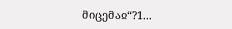მიცემაჲ“?1...